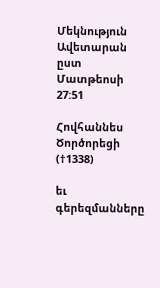Մեկնություն Ավետարան ըստ Մատթեոսի 27:51

Հովհաննես Ծործորեցի (†1338)

եւ գերեզմանները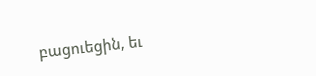բացուեցին, եւ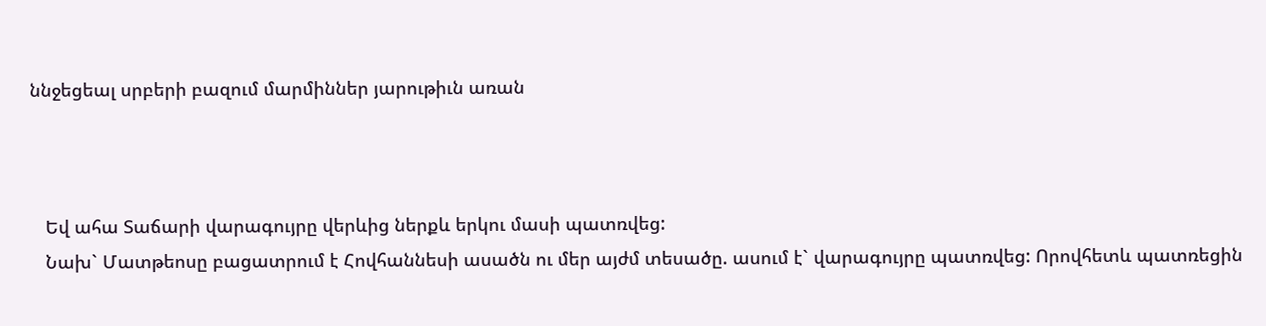ննջեցեալ սրբերի բազում մարմիններ յարութիւն առան



   Եվ ահա Տաճարի վարագույրը վերևից ներքև երկու մասի պատռվեց:
   Նախ` Մատթեոսը բացատրում է Հովհաննեսի ասածն ու մեր այժմ տեսածը. ասում է` վարագույրը պատռվեց: Որովհետև պատռեցին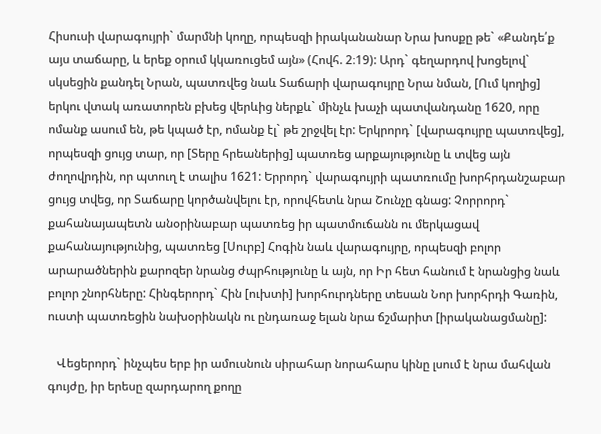Հիսուսի վարագույրի` մարմնի կողը, որպեսզի իրականանար Նրա խոսքը թե` «Քանդե՛ք այս տաճարը, և երեք օրում կկառուցեմ այն» (Հովհ. 2։19): Արդ` գեղարդով խոցելով` սկսեցին քանդել Նրան, պատռվեց նաև Տաճարի վարագույրը Նրա նման, [Ում կողից] երկու վտակ առատորեն բխեց վերևից ներքև` մինչև խաչի պատվանդանը 1620, որը ոմանք ասում են, թե կպած էր, ոմանք էլ` թե շրջվել էր: Երկրորդ` [վարագույրը պատռվեց], որպեսզի ցույց տար, որ [Տերը հրեաներից] պատռեց արքայությունը և տվեց այն ժողովրդին, որ պտուղ է տալիս 1621: Երրորդ` վարագույրի պատռումը խորհրդանշաբար ցույց տվեց, որ Տաճարը կործանվելու էր, որովհետև նրա Շունչը գնաց: Չորրորդ` քահանայապետն անօրինաբար պատռեց իր պատմուճանն ու մերկացավ քահանայությունից, պատռեց [Սուրբ] Հոգին նաև վարագույրը, որպեսզի բոլոր արարածներին քարոզեր նրանց ժպրհությունը և այն, որ Իր հետ հանում է նրանցից նաև բոլոր շնորհները: Հինգերորդ` Հին [ուխտի] խորհուրդները տեսան Նոր խորհրդի Գառին, ուստի պատռեցին նախօրինակն ու ընդառաջ ելան նրա ճշմարիտ [իրականացմանը]:

   Վեցերորդ` ինչպես երբ իր ամուսնուն սիրահար նորահարս կինը լսում է նրա մահվան գույժը, իր երեսը զարդարող քողը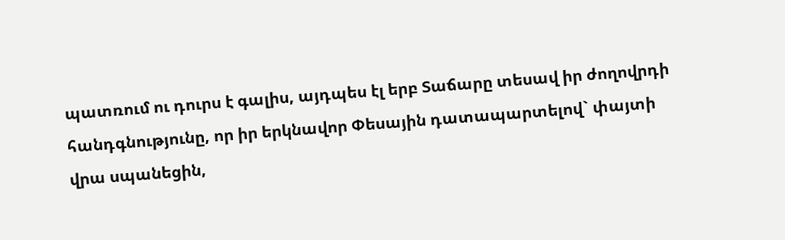պատռում ու դուրս է գալիս, այդպես էլ երբ Տաճարը տեսավ իր ժողովրդի հանդգնությունը, որ իր երկնավոր Փեսային դատապարտելով` փայտի վրա սպանեցին,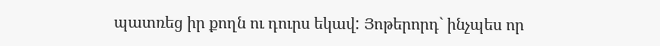պատռեց իր քողն ու դուրս եկավ: Յոթերորդ` ինչպես որ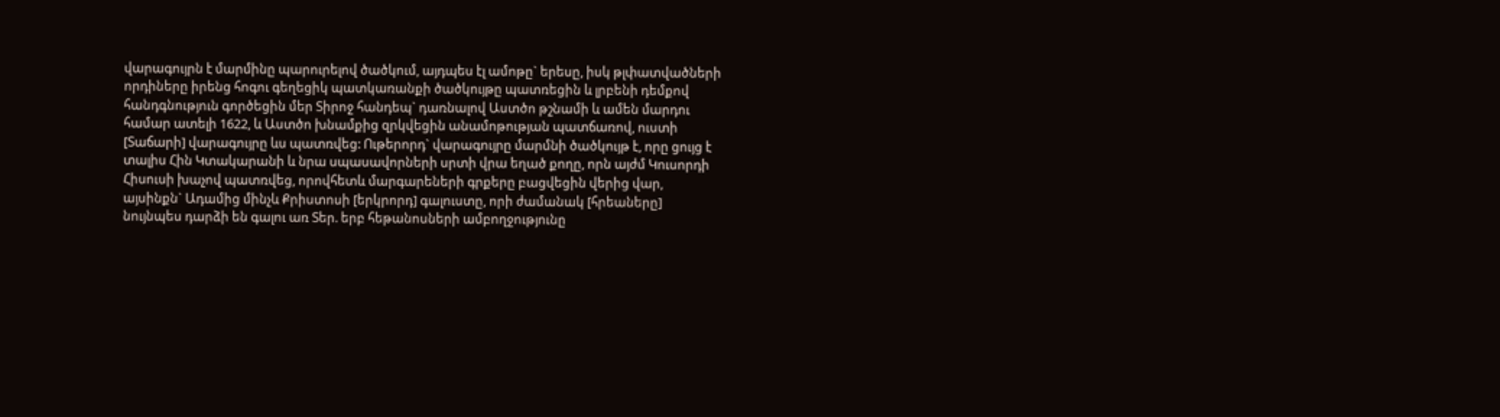վարագույրն է մարմինը պարուրելով ծածկում, այդպես էլ ամոթը` երեսը, իսկ թլփատվածների որդիները իրենց հոգու գեղեցիկ պատկառանքի ծածկույթը պատռեցին և լրբենի դեմքով հանդգնություն գործեցին մեր Տիրոջ հանդեպ` դառնալով Աստծո թշնամի և ամեն մարդու համար ատելի 1622, և Աստծո խնամքից զրկվեցին անամոթության պատճառով, ուստի [Տաճարի] վարագույրը ևս պատռվեց: Ութերորդ` վարագույրը մարմնի ծածկույթ է, որը ցույց է տալիս Հին Կտակարանի և նրա սպասավորների սրտի վրա եղած քողը, որն այժմ Կուսորդի Հիսուսի խաչով պատռվեց, որովհետև մարգարեների գրքերը բացվեցին վերից վար, այսինքն` Ադամից մինչև Քրիստոսի [երկրորդ] գալուստը, որի ժամանակ [հրեաները] նույնպես դարձի են գալու առ Տեր. երբ հեթանոսների ամբողջությունը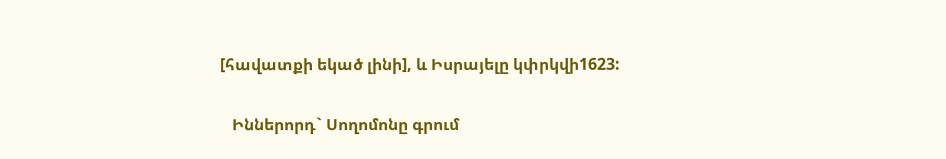[հավատքի եկած լինի], և Իսրայելը կփրկվի1623:

   Իններորդ` Սողոմոնը գրում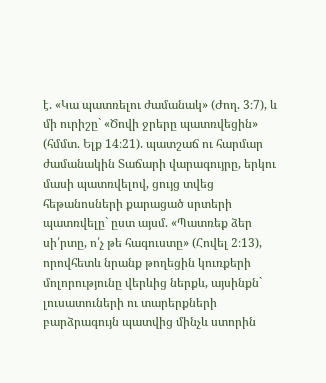է. «Կա պատռելու ժամանակ» (Ժող. 3։7), և մի ուրիշը` «Ծովի ջրերը պատռվեցին» (հմմտ. Ելք 14։21). պատշաճ ու հարմար ժամանակին Տաճարի վարագույրը, երկու մասի պատռվելով, ցույց տվեց հեթանոսների քարացած սրտերի պատռվելը` ըստ այսմ. «Պատռեք ձեր սի՛րտը, ո՛չ թե հագուստը» (Հովել 2։13), որովհետև նրանք թողեցին կուռքերի մոլորությունը վերևից ներքև, այսինքն` լուսատուների ու տարերքների բարձրագույն պատվից մինչև ստորին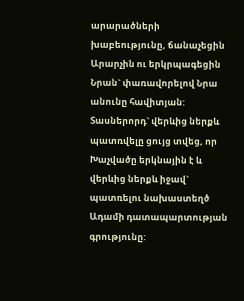արարածների խաբեությունը, ճանաչեցին Արարչին ու երկրպագեցին Նրան` փառավորելով Նրա անունը հավիտյան: Տասներորդ` վերևից ներքև պատռվելը ցույց տվեց, որ Խաչվածը երկնային է և վերևից ներքև իջավ` պատռելու նախաստեղծ Ադամի դատապարտության գրությունը: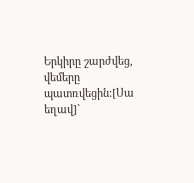Երկիրը շարժվեց, վեմերը պատռվեցին:[Սա եղավ]`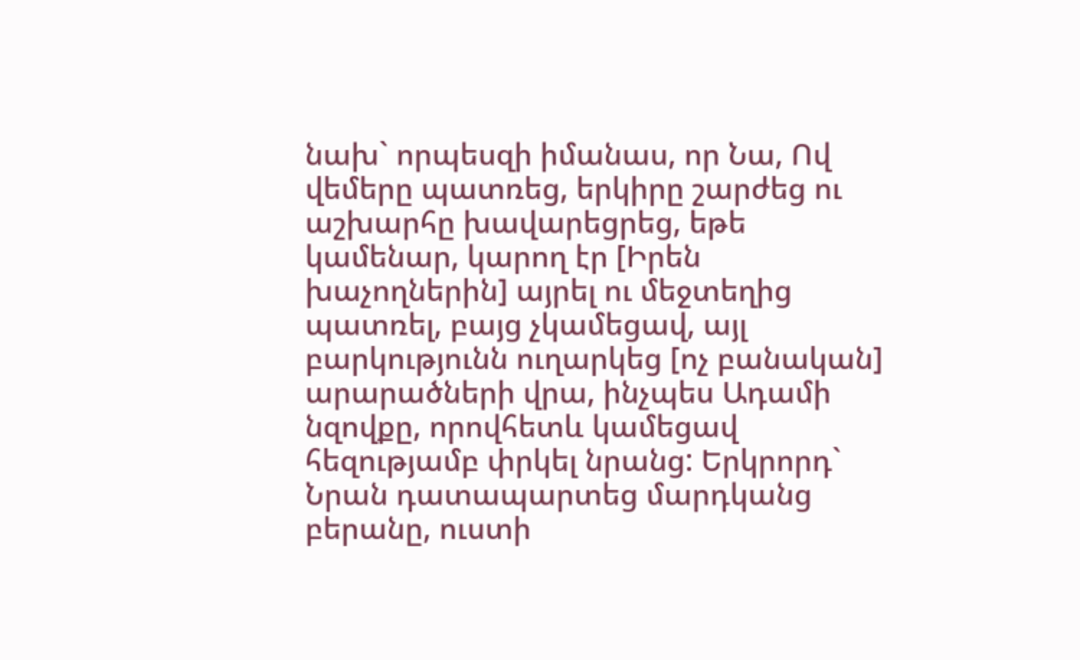նախ` որպեսզի իմանաս, որ Նա, Ով վեմերը պատռեց, երկիրը շարժեց ու աշխարհը խավարեցրեց, եթե կամենար, կարող էր [Իրեն խաչողներին] այրել ու մեջտեղից պատռել, բայց չկամեցավ, այլ բարկությունն ուղարկեց [ոչ բանական] արարածների վրա, ինչպես Ադամի նզովքը, որովհետև կամեցավ հեզությամբ փրկել նրանց: Երկրորդ` Նրան դատապարտեց մարդկանց բերանը, ուստի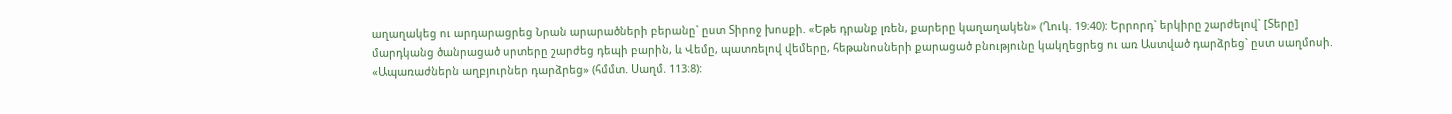աղաղակեց ու արդարացրեց Նրան արարածների բերանը` ըստ Տիրոջ խոսքի. «Եթե դրանք լռեն, քարերը կաղաղակեն» (Ղուկ. 19։40): Երրորդ` երկիրը շարժելով` [Տերը] մարդկանց ծանրացած սրտերը շարժեց դեպի բարին, և Վեմը, պատռելով վեմերը, հեթանոսների քարացած բնությունը կակղեցրեց ու առ Աստված դարձրեց` ըստ սաղմոսի. «Ապառաժներն աղբյուրներ դարձրեց» (հմմտ. Սաղմ. 113։8):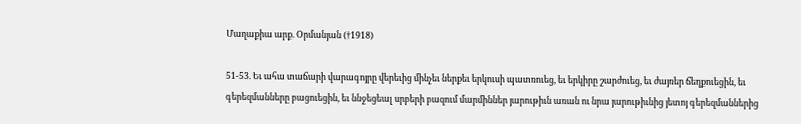Մաղաքիա արք. Օրմանյան (†1918)

51-53. Եւ ահա տաճարի վարագոյրը վերեւից մինչեւ ներքեւ երկուսի պատռուեց, եւ երկիրը շարժուեց, եւ ժայռեր ճեղքուեցին, եւ գերեզմանները բացուեցին, եւ ննջեցեալ սրբերի բազում մարմիններ յարութիւն առան ու նրա յարութիւնից յետոյ գերեզմաններից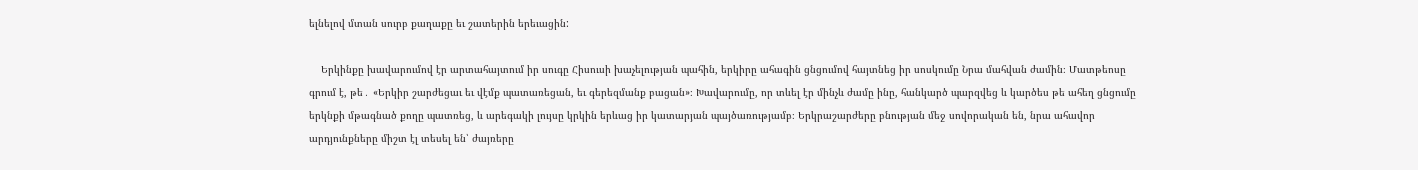ելնելով մտան սուրբ քաղաքը եւ շատերին երեւացին:

    Երկինքը խավարումով էր արտահայտում իր սուգը Հիսուսի խաչելության պահին, երկիրը ահագին ցնցումով հայտնեց իր սոսկումը Նրա մահվան ժամին։ Մատթեոսը գրում է, թե․ «Երկիր շարժեցաւ եւ վէմք պատառեցան, եւ գերեզմանք բացան»։ Խավարումը, որ տևել էր մինչև ժամը ինը, հանկարծ պարզվեց և կարծես թե ահեղ ցնցումը երկնքի մթագնած քողը պատռեց, և արեգակի լույսը կրկին երևաց իր կատարյան պայծառությամբ։ Երկրաշարժերը բնության մեջ սովորական են, նրա ահավոր արդյունքները միշտ էլ տեսել են՝ ժայռերը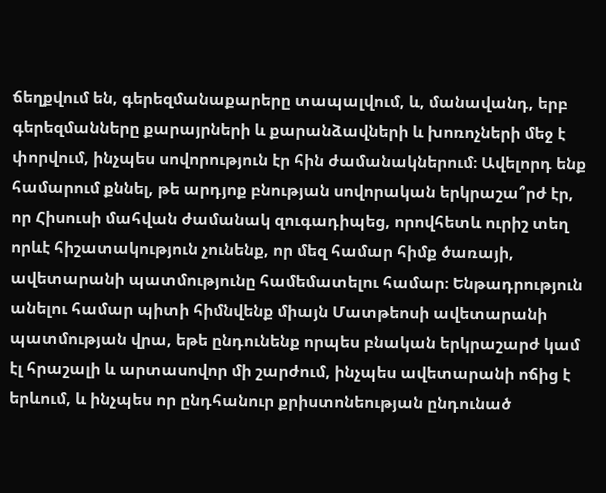ճեղքվում են, գերեզմանաքարերը տապալվում, և, մանավանդ, երբ գերեզմանները քարայրների և քարանձավների և խոռոչների մեջ է փորվում, ինչպես սովորություն էր հին ժամանակներում։ Ավելորդ ենք համարում քննել, թե արդյոք բնության սովորական երկրաշա՞րժ էր, որ Հիսուսի մահվան ժամանակ զուգադիպեց, որովհետև ուրիշ տեղ որևէ հիշատակություն չունենք, որ մեզ համար հիմք ծառայի, ավետարանի պատմությունը համեմատելու համար։ Ենթադրություն անելու համար պիտի հիմնվենք միայն Մատթեոսի ավետարանի պատմության վրա, եթե ընդունենք որպես բնական երկրաշարժ կամ էլ հրաշալի և արտասովոր մի շարժում, ինչպես ավետարանի ոճից է երևում, և ինչպես որ ընդհանուր քրիստոնեության ընդունած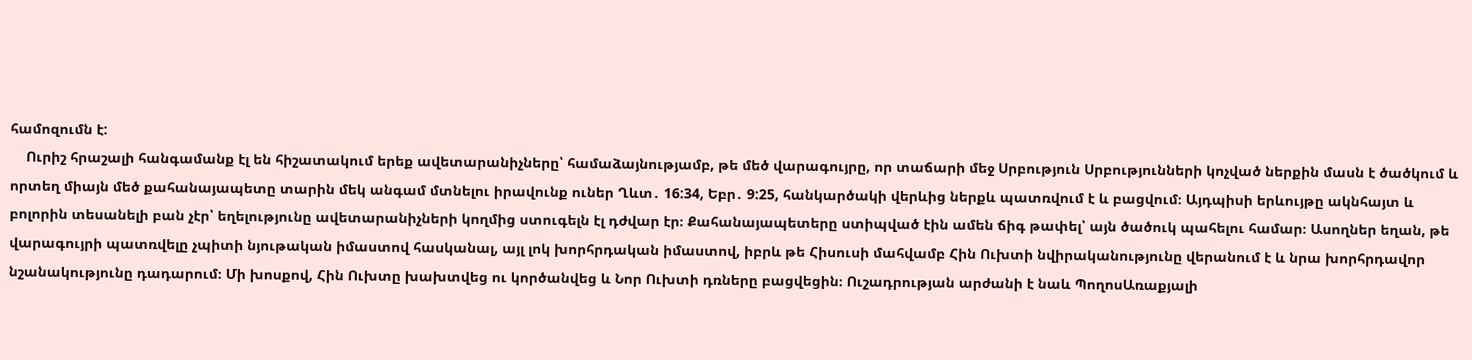համոզումն է:
    Ուրիշ հրաշալի հանգամանք էլ են հիշատակում երեք ավետարանիչները՝ համաձայնությամբ, թե մեծ վարագույրը, որ տաճարի մեջ Սրբություն Սրբությունների կոչված ներքին մասն է ծածկում և որտեղ միայն մեծ քահանայապետը տարին մեկ անգամ մտնելու իրավունք ուներ Ղևտ․ 16:34, Եբր․ 9:25, հանկարծակի վերևից ներքև պատռվում է և բացվում։ Այդպիսի երևույթը ակնհայտ և բոլորին տեսանելի բան չէր՝ եղելությունը ավետարանիչների կողմից ստուգելն էլ դժվար էր։ Քահանայապետերը ստիպված էին ամեն ճիգ թափել՝ այն ծածուկ պահելու համար։ Ասողներ եղան, թե վարագույրի պատռվելը չպիտի նյութական իմաստով հասկանալ, այլ լոկ խորհրդական իմաստով, իբրև թե Հիսուսի մահվամբ Հին Ուխտի նվիրականությունը վերանում է և նրա խորհրդավոր նշանակությունը դադարում։ Մի խոսքով, Հին Ուխտը խախտվեց ու կործանվեց և Նոր Ուխտի դռները բացվեցին։ Ուշադրության արժանի է նաև ՊողոսԱռաքյալի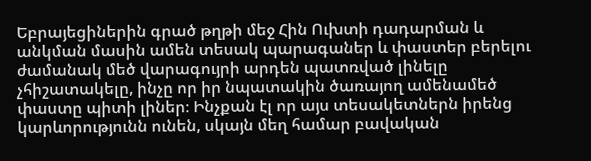Եբրայեցիներին գրած թղթի մեջ Հին Ուխտի դադարման և անկման մասին ամեն տեսակ պարագաներ և փաստեր բերելու ժամանակ մեծ վարագույրի արդեն պատռված լինելը չհիշատակելը, ինչը որ իր նպատակին ծառայող ամենամեծ փաստը պիտի լիներ։ Ինչքան էլ որ այս տեսակետներն իրենց կարևորությունն ունեն, սկայն մեղ համար բավական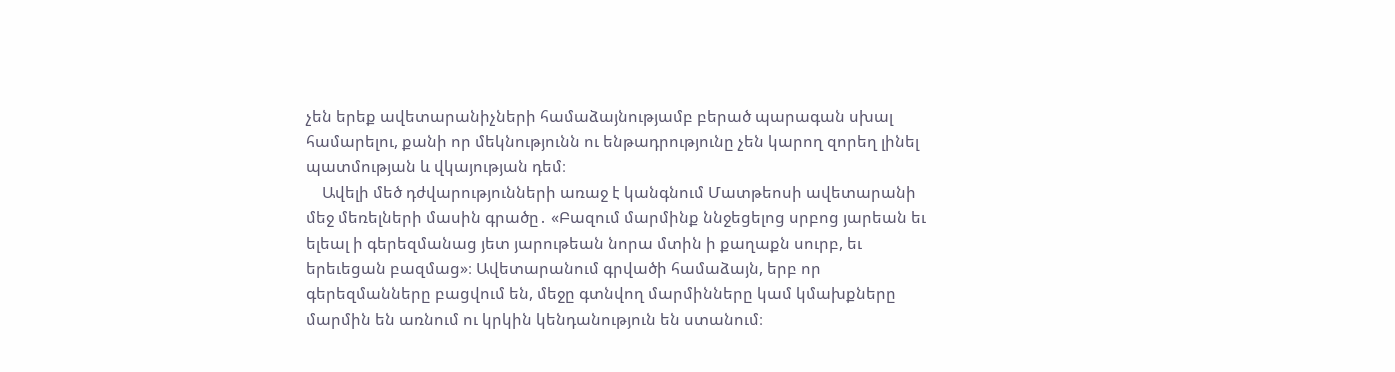չեն երեք ավետարանիչների համաձայնությամբ բերած պարագան սխալ համարելու, քանի որ մեկնությունն ու ենթադրությունը չեն կարող զորեղ լինել պատմության և վկայության դեմ։
    Ավելի մեծ դժվարությունների առաջ է կանգնում Մատթեոսի ավետարանի մեջ մեռելների մասին գրածը․ «Բազում մարմինք ննջեցելոց սրբոց յարեան եւ ելեալ ի գերեզմանաց յետ յարութեան նորա մտին ի քաղաքն սուրբ, եւ երեւեցան բազմաց»։ Ավետարանում գրվածի համաձայն, երբ որ գերեզմանները բացվում են, մեջը գտնվող մարմինները կամ կմախքները մարմին են առնում ու կրկին կենդանություն են ստանում։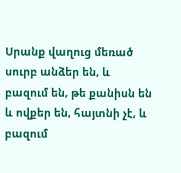Սրանք վաղուց մեռած սուրբ անձեր են, և բազում են, թե քանիսն են և ովքեր են, հայտնի չէ, և բազում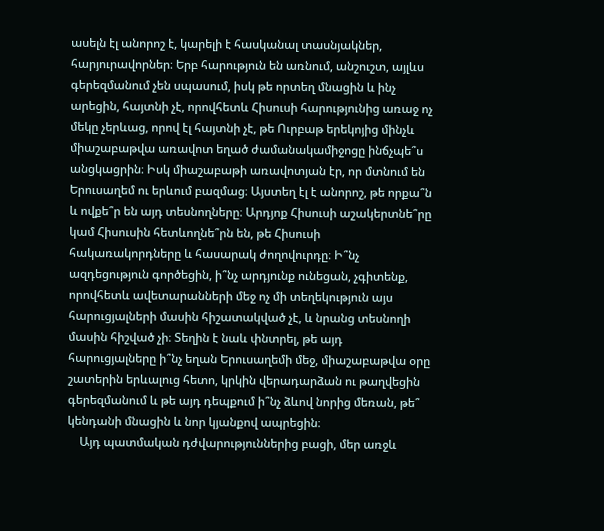ասելն էլ անորոշ է, կարելի է հասկանալ տասնյակներ, հարյուրավորներ։ Երբ հարություն են առնում, անշուշտ, այլևս գերեզմանում չեն սպասում, իսկ թե որտեղ մնացին և ինչ արեցին, հայտնի չէ, որովհետև Հիսուսի հարությունից առաջ ոչ մեկը չերևաց, որով էլ հայտնի չէ, թե Ուրբաթ երեկոյից մինչև միաշաբաթվա առավոտ եղած ժամանակամիջոցը ինճչպե՞ս անցկացրին։ Իսկ միաշաբաթի առավոտյան էր, որ մտնում են Երուսաղեմ ու երևում բազմաց։ Այստեղ էլ է անորոշ, թե որքա՞ն և ովքե՞ր են այդ տեսնողները։ Արդյոք Հիսուսի աշակերտնե՞րը կամ Հիսուսին հետևողնե՞րն են, թե Հիսուսի հակառակորդները և հասարակ ժողովուրդը։ Ի՞նչ ազդեցություն գործեցին, ի՞նչ արդյունք ունեցան, չգիտենք, որովհետև ավետարանների մեջ ոչ մի տեղեկություն այս հարուցյալների մասին հիշատակված չէ, և նրանց տեսնողի մասին հիշված չի։ Տեղին է նաև փնտրել, թե այդ հարուցյալները ի՞նչ եղան Երուսաղեմի մեջ, միաշաբաթվա օրը շատերին երևալուց հետո, կրկին վերադարձան ու թաղվեցին գերեզմանում և թե այդ դեպքում ի՞նչ ձևով նորից մեռան, թե՞ կենդանի մնացին և նոր կյանքով ապրեցին։
    Այդ պատմական դժվարություններից բացի, մեր առջև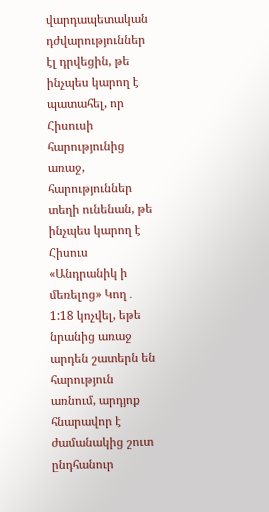վարդապետական դժվարություններ էլ դրվեցին, թե ինչպես կարող է պատահել, որ Հիսուսի հարությունից առաջ, հարություններ տեղի ունենան, թե ինչպես կարող է Հիսուս «Անդրանիկ ի մեռելոց» Կող․ 1:18 կոչվել, եթե նրանից առաջ արդեն շատերն են հարություն առնում, արդյոք հնարավոր է ժամանակից շուտ ընդհանուր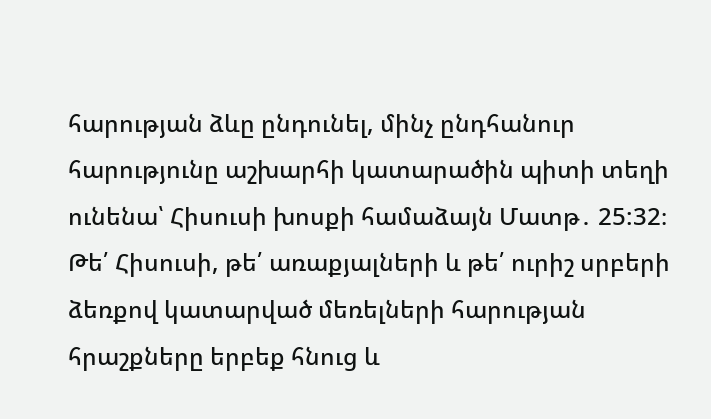հարության ձևը ընդունել, մինչ ընդհանուր հարությունը աշխարհի կատարածին պիտի տեղի ունենա՝ Հիսուսի խոսքի համաձայն Մատթ․ 25:32։ Թե՛ Հիսուսի, թե՛ առաքյալների և թե՛ ուրիշ սրբերի ձեռքով կատարված մեռելների հարության հրաշքները երբեք հնուց և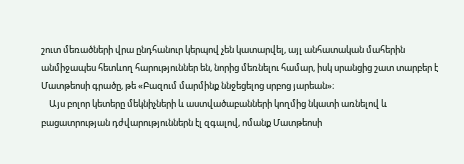շուտ մեռածների վրա ընդհանուր կերպով չեն կատարվել, այլ անհատական մահերին անմիջապես հետևող հարություններ են, նորից մեռնելու համար, իսկ սրանցից շատ տարբեր է Մատթեոսի գրածը, թե «Բազում մարմինք ննջեցելոց սրբոց յարեան»։
    Այս բոլոր կետերը մեկնիչների և աստվածաբանների կողմից նկատի առնելով և բացատրության դժվարություններն էլ զգալով, ոմանք Մատթեոսի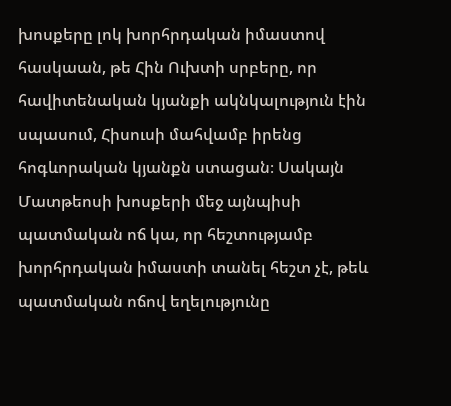խոսքերը լոկ խորհրդական իմաստով հասկաան, թե Հին Ուխտի սրբերը, որ հավիտենական կյանքի ակնկալություն էին սպասում, Հիսուսի մահվամբ իրենց հոգևորական կյանքն ստացան։ Սակայն Մատթեոսի խոսքերի մեջ այնպիսի պատմական ոճ կա, որ հեշտությամբ խորհրդական իմաստի տանել հեշտ չէ, թեև պատմական ոճով եղելությունը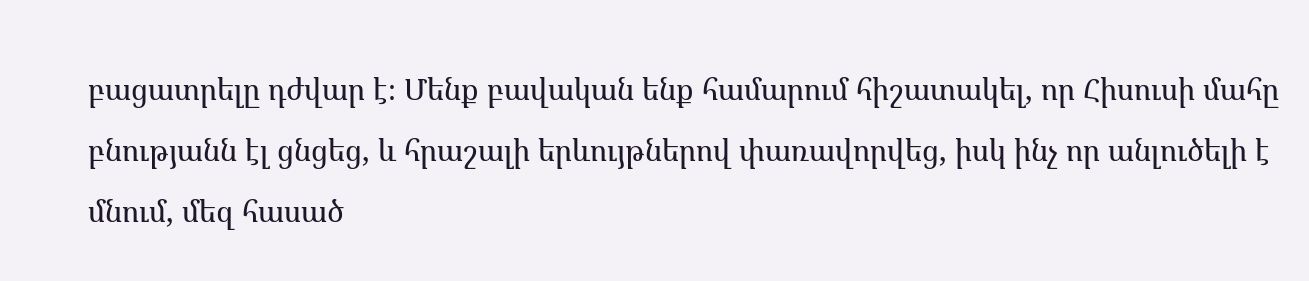բացատրելը դժվար է։ Մենք բավական ենք համարում հիշատակել, որ Հիսուսի մահը բնությանն էլ ցնցեց, և հրաշալի երևույթներով փառավորվեց, իսկ ինչ որ անլուծելի է մնում, մեզ հասած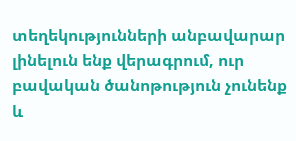տեղեկությունների անբավարար լինելուն ենք վերագրում, ուր բավական ծանոթություն չունենք և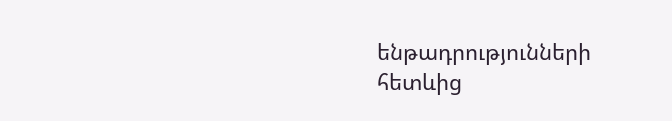ենթադրությունների հետևից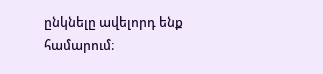ընկնելը ավելորդ ենք համարում։